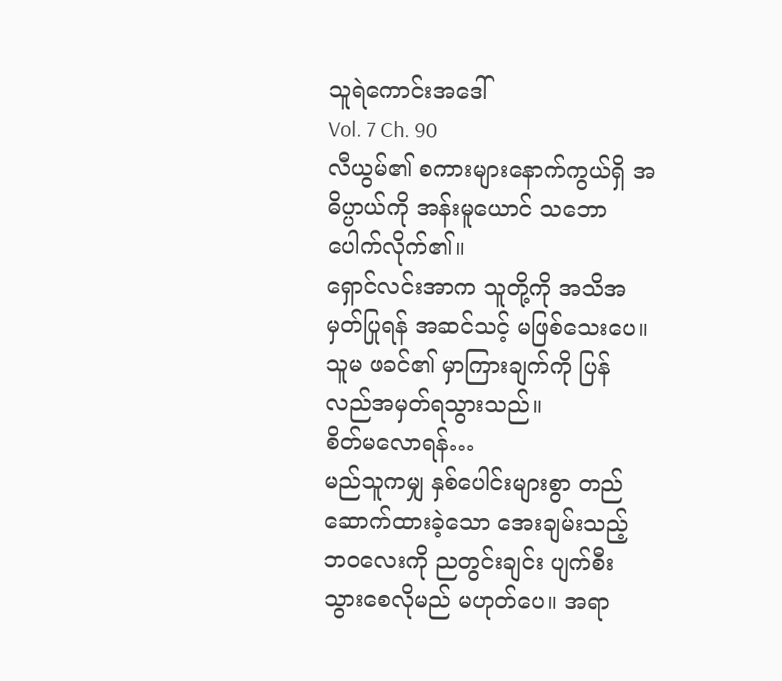သူရဲကောင်းအဒေါ်
Vol. 7 Ch. 90
လီယွမ်၏ စကားများနောက်ကွယ်ရှိ အဓိပ္ပာယ်ကို အန်းမူယောင် သဘောပေါက်လိုက်၏။
ရှောင်လင်းအာက သူတို့ကို အသိအမှတ်ပြုရန် အဆင်သင့် မဖြစ်သေးပေ။
သူမ ဖခင်၏ မှာကြားချက်ကို ပြန်လည်အမှတ်ရသွားသည်။
စိတ်မလောရန်…
မည်သူကမျှ နှစ်ပေါင်းများစွာ တည်ဆောက်ထားခဲ့သော အေးချမ်းသည့် ဘဝလေးကို ညတွင်းချင်း ပျက်စီးသွားစေလိုမည် မဟုတ်ပေ။ အရာ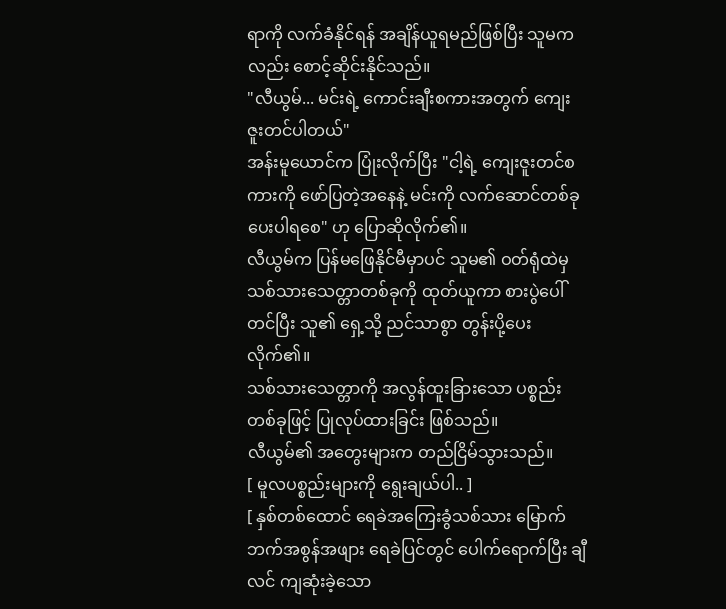ရာကို လက်ခံနိုင်ရန် အချိန်ယူရမည်ဖြစ်ပြီး သူမကလည်း စောင့်ဆိုင်းနိုင်သည်။
"လီယွမ်... မင်းရဲ့ ကောင်းချီးစကားအတွက် ကျေးဇူးတင်ပါတယ်"
အန်းမူယောင်က ပြုံးလိုက်ပြီး "ငါ့ရဲ့ ကျေးဇူးတင်စကားကို ဖော်ပြတဲ့အနေနဲ့ မင်းကို လက်ဆောင်တစ်ခု ပေးပါရစေ" ဟု ပြောဆိုလိုက်၏။
လီယွမ်က ပြန်မဖြေနိုင်မီမှာပင် သူမ၏ ဝတ်ရုံထဲမှ သစ်သားသေတ္တာတစ်ခုကို ထုတ်ယူကာ စားပွဲပေါ်တင်ပြီး သူ၏ ရှေ့သို့ ညင်သာစွာ တွန်းပို့ပေးလိုက်၏။
သစ်သားသေတ္တာကို အလွန်ထူးခြားသော ပစ္စည်းတစ်ခုဖြင့် ပြုလုပ်ထားခြင်း ဖြစ်သည်။
လီယွမ်၏ အတွေးများက တည်ငြိမ်သွားသည်။
[ မူလပစ္စည်းများကို ရွေးချယ်ပါ.. ]
[ နှစ်တစ်ထောင် ရေခဲအကြေးခွံသစ်သား မြောက်ဘက်အစွန်အဖျား ရေခဲပြင်တွင် ပေါက်ရောက်ပြီး ချီလင် ကျဆုံးခဲ့သော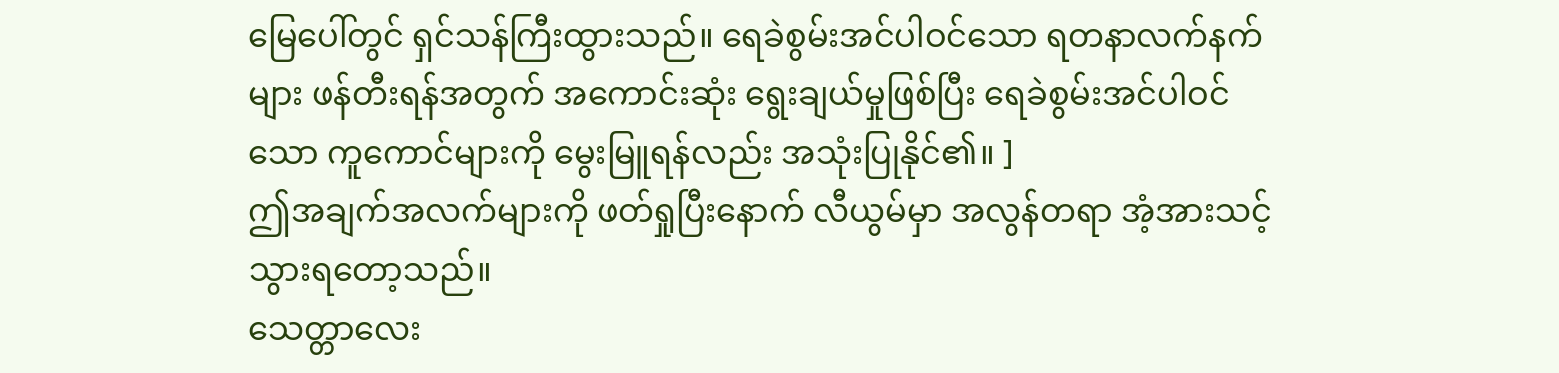မြေပေါ်တွင် ရှင်သန်ကြီးထွားသည်။ ရေခဲစွမ်းအင်ပါဝင်သော ရတနာလက်နက်များ ဖန်တီးရန်အတွက် အကောင်းဆုံး ရွေးချယ်မှုဖြစ်ပြီး ရေခဲစွမ်းအင်ပါဝင်သော ကူကောင်များကို မွေးမြူရန်လည်း အသုံးပြုနိုင်၏။ ]
ဤအချက်အလက်များကို ဖတ်ရှုပြီးနောက် လီယွမ်မှာ အလွန်တရာ အံ့အားသင့်သွားရတော့သည်။
သေတ္တာလေး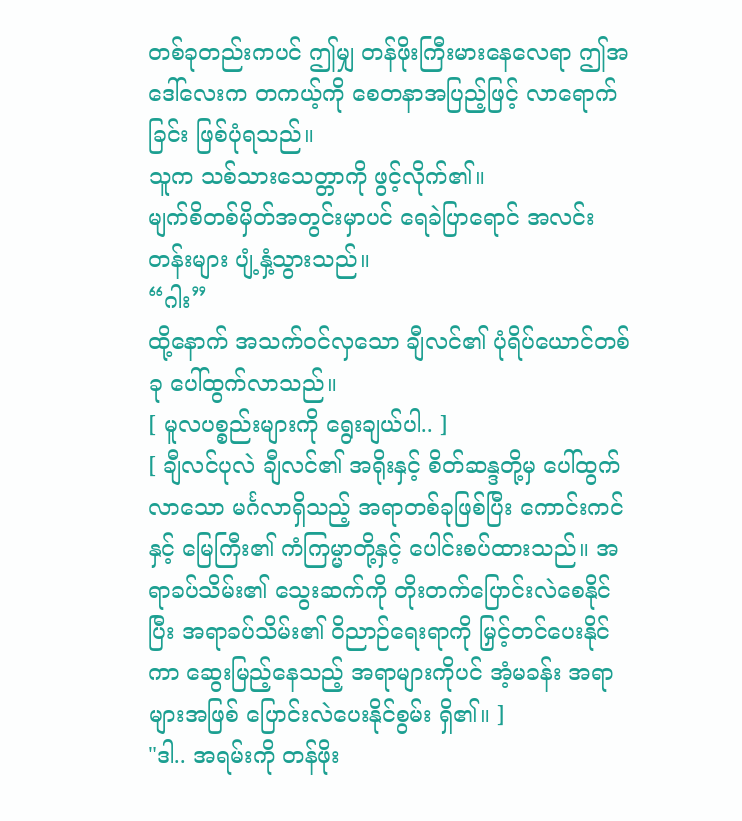တစ်ခုတည်းကပင် ဤမျှ တန်ဖိုးကြီးမားနေလေရာ ဤအဒေါ်လေးက တကယ့်ကို စေတနာအပြည့်ဖြင့် လာရောက်ခြင်း ဖြစ်ပုံရသည်။
သူက သစ်သားသေတ္တာကို ဖွင့်လိုက်၏။
မျက်စိတစ်မှိတ်အတွင်းမှာပင် ရေခဲပြာရောင် အလင်းတန်းများ ပျံ့နှံ့သွားသည်။
“ဂါး”
ထို့နောက် အသက်ဝင်လှသော ချီလင်၏ ပုံရိပ်ယောင်တစ်ခု ပေါ်ထွက်လာသည်။
[ မူလပစ္စည်းများကို ရွေးချယ်ပါ.. ]
[ ချီလင်ပုလဲ ချီလင်၏ အရိုးနှင့် စိတ်ဆန္ဒတို့မှ ပေါ်ထွက်လာသော မင်္ဂလာရှိသည့် အရာတစ်ခုဖြစ်ပြီး ကောင်းကင်နှင့် မြေကြီး၏ ကံကြမ္မာတို့နှင့် ပေါင်းစပ်ထားသည်။ အရာခပ်သိမ်း၏ သွေးဆက်ကို တိုးတက်ပြောင်းလဲစေနိုင်ပြီး အရာခပ်သိမ်း၏ ဝိညာဉ်ရေးရာကို မြှင့်တင်ပေးနိုင်ကာ ဆွေးမြည့်နေသည့် အရာများကိုပင် အံ့မခန်း အရာများအဖြစ် ပြောင်းလဲပေးနိုင်စွမ်း ရှိ၏။ ]
"ဒါ.. အရမ်းကို တန်ဖိုး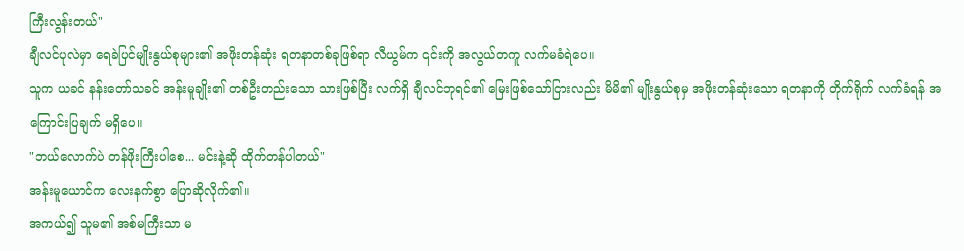ကြီးလွန်းတယ်"
ချီလင်ပုလဲမှာ ရေခဲပြင်မျိုးနွယ်စုများ၏ အဖိုးတန်ဆုံး ရတနာတစ်ခုဖြစ်ရာ လီယွမ်က ၎င်းကို အလွယ်တကူ လက်မခံရဲပေ။
သူက ယခင် နန်းတော်သခင် အန်းမူချိုး၏ တစ်ဦးတည်းသော သားဖြစ်ပြီး လက်ရှိ ချီလင်ဘုရင်၏ မြေးဖြစ်သော်ငြားလည်း မိမိ၏ မျိုးနွယ်စုမှ အဖိုးတန်ဆုံးသော ရတနာကို တိုက်ရိုက် လက်ခံရန် အကြောင်းပြချက် မရှိပေ။
"ဘယ်လောက်ပဲ တန်ဖိုးကြီးပါစေ... မင်းနဲ့ဆို ထိုက်တန်ပါတယ်"
အန်းမူယောင်က လေးနက်စွာ ပြောဆိုလိုက်၏။
အကယ်၍ သူမ၏ အစ်မကြီးသာ မ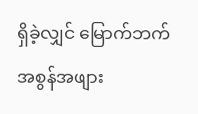ရှိခဲ့လျှင် မြောက်ဘက်အစွန်အဖျား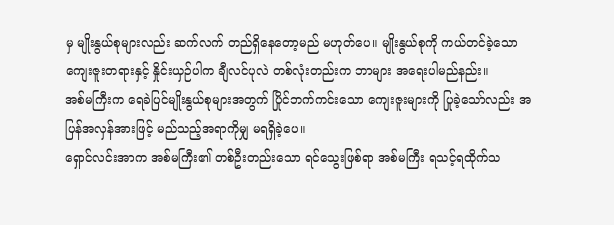မှ မျိုးနွယ်စုများလည်း ဆက်လက် တည်ရှိနေတော့မည် မဟုတ်ပေ။ မျိုးနွယ်စုကို ကယ်တင်ခဲ့သော ကျေးဇူးတရားနှင့် နှိုင်းယှဉ်ပါက ချီလင်ပုလဲ တစ်လုံးတည်းက ဘာများ အရေးပါမည်နည်း။
အစ်မကြီးက ရေခဲပြင်မျိုးနွယ်စုများအတွက် ပြိုင်ဘက်ကင်းသော ကျေးဇူးများကို ပြုခဲ့သော်လည်း အပြန်အလှန်အားဖြင့် မည်သည့်အရာကိုမျှ မရရှိခဲ့ပေ။
ရှောင်လင်းအာက အစ်မကြီး၏ တစ်ဦးတည်းသော ရင်သွေးဖြစ်ရာ အစ်မကြီး ရသင့်ရထိုက်သ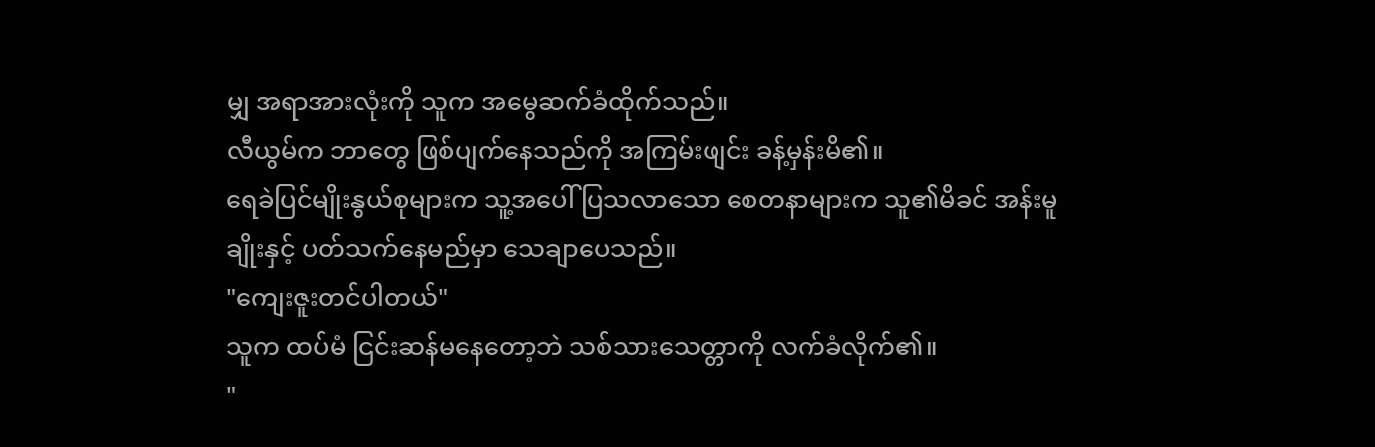မျှ အရာအားလုံးကို သူက အမွေဆက်ခံထိုက်သည်။
လီယွမ်က ဘာတွေ ဖြစ်ပျက်နေသည်ကို အကြမ်းဖျင်း ခန့်မှန်းမိ၏။
ရေခဲပြင်မျိုးနွယ်စုများက သူ့အပေါ် ပြသလာသော စေတနာများက သူ၏မိခင် အန်းမူချိုးနှင့် ပတ်သက်နေမည်မှာ သေချာပေသည်။
"ကျေးဇူးတင်ပါတယ်"
သူက ထပ်မံ ငြင်းဆန်မနေတော့ဘဲ သစ်သားသေတ္တာကို လက်ခံလိုက်၏။
"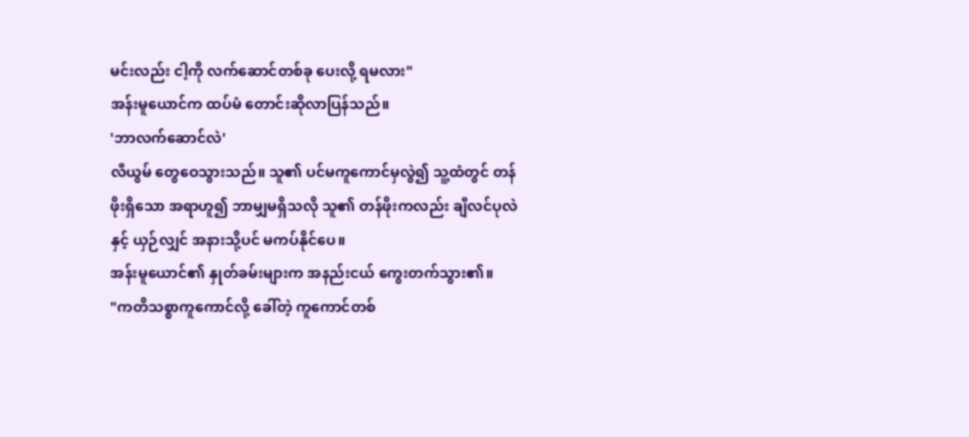မင်းလည်း ငါ့ကို လက်ဆောင်တစ်ခု ပေးလို့ ရမလား"
အန်းမူယောင်က ထပ်မံ တောင်းဆိုလာပြန်သည်။
'ဘာလက်ဆောင်လဲ'
လီယွမ် တွေဝေသွားသည်။ သူ၏ ပင်မကူကောင်မှလွဲ၍ သူ့ထံတွင် တန်ဖိုးရှိသော အရာဟူ၍ ဘာမျှမရှိသလို သူ၏ တန်ဖိုးကလည်း ချီလင်ပုလဲနှင့် ယှဉ်လျှင် အနားသို့ပင် မကပ်နိုင်ပေ။
အန်းမူယောင်၏ နှုတ်ခမ်းများက အနည်းငယ် ကွေးတက်သွား၏။
"ကတိသစ္စာကူကောင်လို့ ခေါ်တဲ့ ကူကောင်တစ်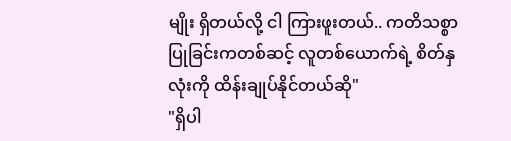မျိုး ရှိတယ်လို့ ငါ ကြားဖူးတယ်.. ကတိသစ္စာပြုခြင်းကတစ်ဆင့် လူတစ်ယောက်ရဲ့ စိတ်နှလုံးကို ထိန်းချုပ်နိုင်တယ်ဆို"
"ရှိပါ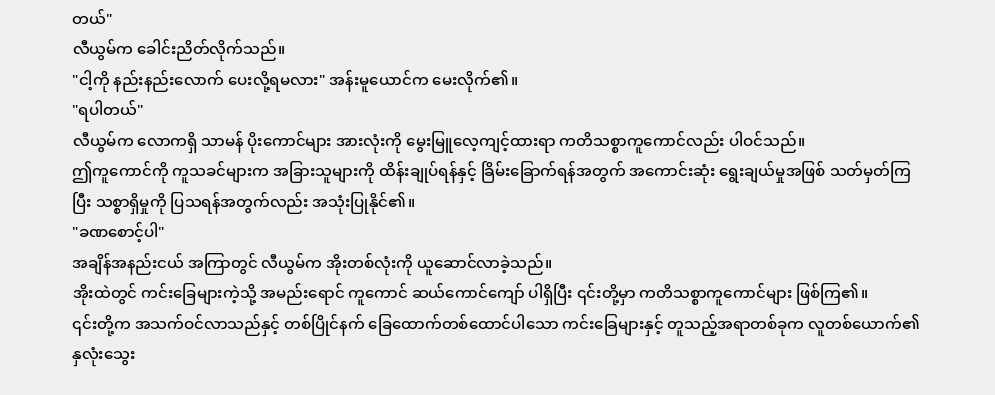တယ်"
လီယွမ်က ခေါင်းညိတ်လိုက်သည်။
"ငါ့ကို နည်းနည်းလောက် ပေးလို့ရမလား" အန်းမူယောင်က မေးလိုက်၏။
"ရပါတယ်"
လီယွမ်က လောကရှိ သာမန် ပိုးကောင်များ အားလုံးကို မွေးမြူလေ့ကျင့်ထားရာ ကတိသစ္စာကူကောင်လည်း ပါဝင်သည်။
ဤကူကောင်ကို ကူသခင်များက အခြားသူများကို ထိန်းချုပ်ရန်နှင့် ခြိမ်းခြောက်ရန်အတွက် အကောင်းဆုံး ရွေးချယ်မှုအဖြစ် သတ်မှတ်ကြပြီး သစ္စာရှိမှုကို ပြသရန်အတွက်လည်း အသုံးပြုနိုင်၏။
"ခဏစောင့်ပါ"
အချိန်အနည်းငယ် အကြာတွင် လီယွမ်က အိုးတစ်လုံးကို ယူဆောင်လာခဲ့သည်။
အိုးထဲတွင် ကင်းခြေများကဲ့သို့ အမည်းရောင် ကူကောင် ဆယ်ကောင်ကျော် ပါရှိပြီး ၎င်းတို့မှာ ကတိသစ္စာကူကောင်များ ဖြစ်ကြ၏။
၎င်းတို့က အသက်ဝင်လာသည်နှင့် တစ်ပြိုင်နက် ခြေထောက်တစ်ထောင်ပါသော ကင်းခြေများနှင့် တူသည့်အရာတစ်ခုက လူတစ်ယောက်၏ နှလုံးသွေး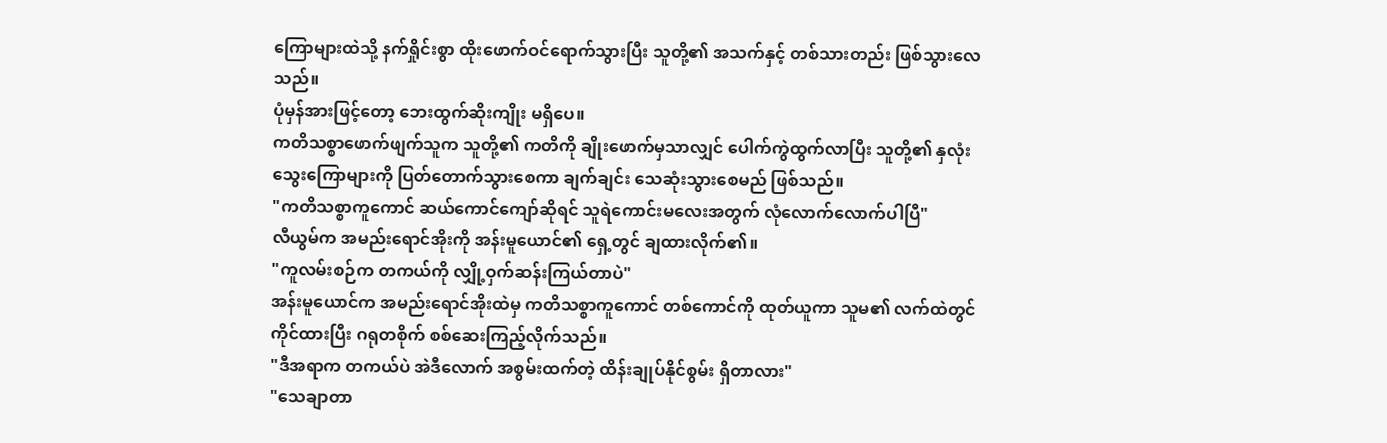ကြောများထဲသို့ နက်ရှိုင်းစွာ ထိုးဖောက်ဝင်ရောက်သွားပြီး သူတို့၏ အသက်နှင့် တစ်သားတည်း ဖြစ်သွားလေသည်။
ပုံမှန်အားဖြင့်တော့ ဘေးထွက်ဆိုးကျိုး မရှိပေ။
ကတိသစ္စာဖောက်ဖျက်သူက သူတို့၏ ကတိကို ချိုးဖောက်မှသာလျှင် ပေါက်ကွဲထွက်လာပြီး သူတို့၏ နှလုံးသွေးကြောများကို ပြတ်တောက်သွားစေကာ ချက်ချင်း သေဆုံးသွားစေမည် ဖြစ်သည်။
"ကတိသစ္စာကူကောင် ဆယ်ကောင်ကျော်ဆိုရင် သူရဲကောင်းမလေးအတွက် လုံလောက်လောက်ပါပြီ"
လီယွမ်က အမည်းရောင်အိုးကို အန်းမူယောင်၏ ရှေ့တွင် ချထားလိုက်၏။
"ကူလမ်းစဉ်က တကယ်ကို လျှို့ဝှက်ဆန်းကြယ်တာပဲ"
အန်းမူယောင်က အမည်းရောင်အိုးထဲမှ ကတိသစ္စာကူကောင် တစ်ကောင်ကို ထုတ်ယူကာ သူမ၏ လက်ထဲတွင် ကိုင်ထားပြီး ဂရုတစိုက် စစ်ဆေးကြည့်လိုက်သည်။
"ဒီအရာက တကယ်ပဲ အဲဒီလောက် အစွမ်းထက်တဲ့ ထိန်းချုပ်နိုင်စွမ်း ရှိတာလား"
"သေချာတာ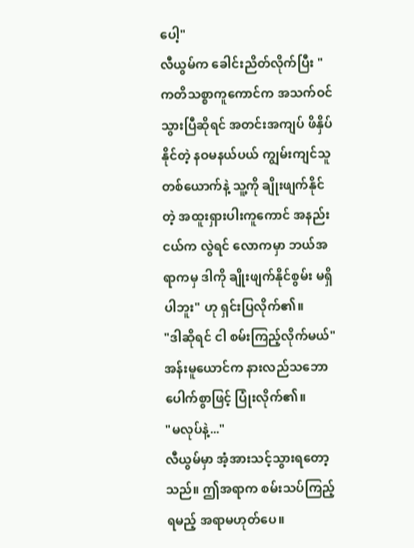ပေါ့"
လီယွမ်က ခေါင်းညိတ်လိုက်ပြီး "ကတိသစ္စာကူကောင်က အသက်ဝင်သွားပြီဆိုရင် အတင်းအကျပ် ဖိနှိပ်နိုင်တဲ့ နဝမနယ်ပယ် ကျွမ်းကျင်သူတစ်ယောက်နဲ့ သူ့ကို ချိုးဖျက်နိုင်တဲ့ အထူးရှားပါးကူကောင် အနည်းငယ်က လွဲရင် လောကမှာ ဘယ်အရာကမှ ဒါကို ချိုးဖျက်နိုင်စွမ်း မရှိပါဘူး" ဟု ရှင်းပြလိုက်၏။
"ဒါဆိုရင် ငါ စမ်းကြည့်လိုက်မယ်"
အန်းမူယောင်က နားလည်သဘောပေါက်စွာဖြင့် ပြုံးလိုက်၏။
"မလုပ်နဲ့..."
လီယွမ်မှာ အံ့အားသင့်သွားရတော့သည်။ ဤအရာက စမ်းသပ်ကြည့်ရမည့် အရာမဟုတ်ပေ။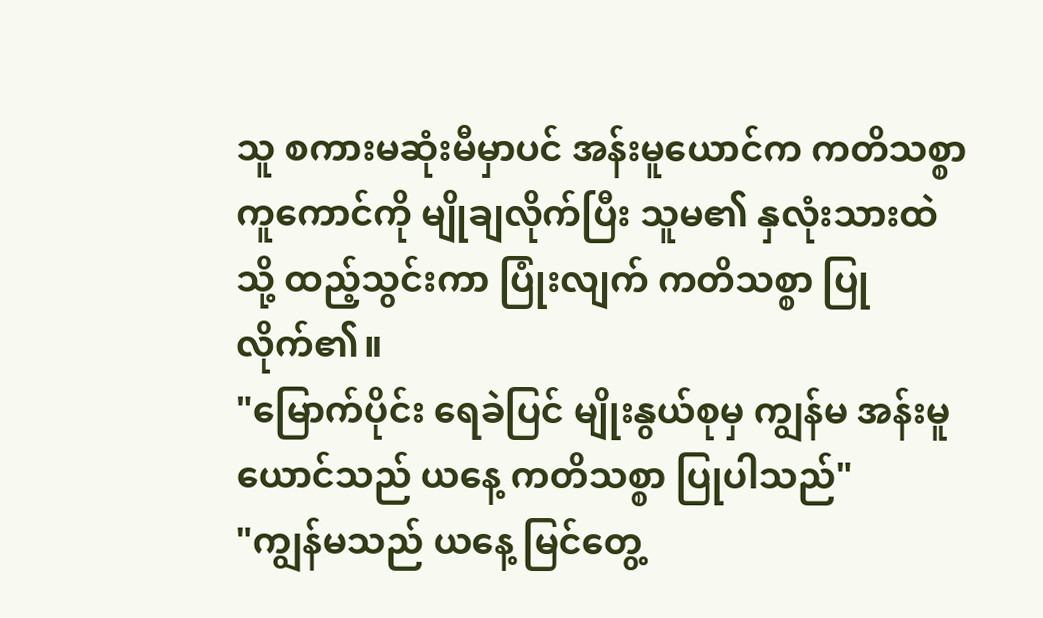သူ စကားမဆုံးမီမှာပင် အန်းမူယောင်က ကတိသစ္စာကူကောင်ကို မျိုချလိုက်ပြီး သူမ၏ နှလုံးသားထဲသို့ ထည့်သွင်းကာ ပြုံးလျက် ကတိသစ္စာ ပြုလိုက်၏။
"မြောက်ပိုင်း ရေခဲပြင် မျိုးနွယ်စုမှ ကျွန်မ အန်းမူယောင်သည် ယနေ့ ကတိသစ္စာ ပြုပါသည်"
"ကျွန်မသည် ယနေ့ မြင်တွေ့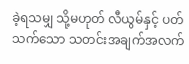ခဲ့ရသမျှ သို့မဟုတ် လီယွမ်နှင့် ပတ်သက်သော သတင်းအချက်အလက်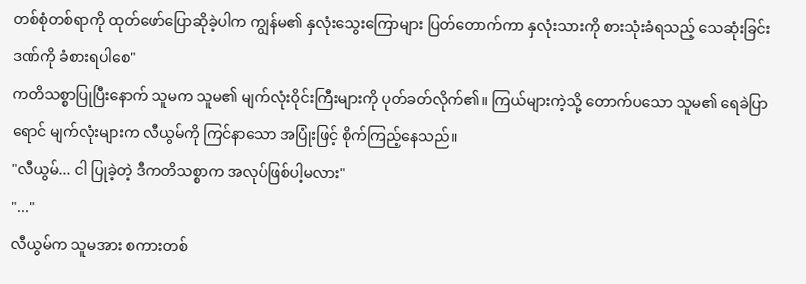တစ်စုံတစ်ရာကို ထုတ်ဖော်ပြောဆိုခဲ့ပါက ကျွန်မ၏ နှလုံးသွေးကြောများ ပြတ်တောက်ကာ နှလုံးသားကို စားသုံးခံရသည့် သေဆုံးခြင်း ဒဏ်ကို ခံစားရပါစေ"
ကတိသစ္စာပြုပြီးနောက် သူမက သူမ၏ မျက်လုံးဝိုင်းကြီးများကို ပုတ်ခတ်လိုက်၏။ ကြယ်များကဲ့သို့ တောက်ပသော သူမ၏ ရေခဲပြာရောင် မျက်လုံးများက လီယွမ်ကို ကြင်နာသော အပြုံးဖြင့် စိုက်ကြည့်နေသည်။
"လီယွမ်... ငါ ပြုခဲ့တဲ့ ဒီကတိသစ္စာက အလုပ်ဖြစ်ပါ့မလား"
"..."
လီယွမ်က သူမအား စကားတစ်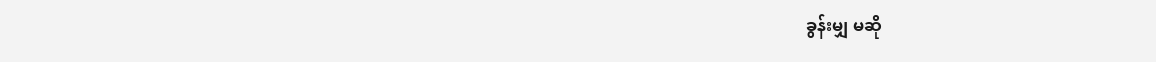ခွန်းမျှ မဆို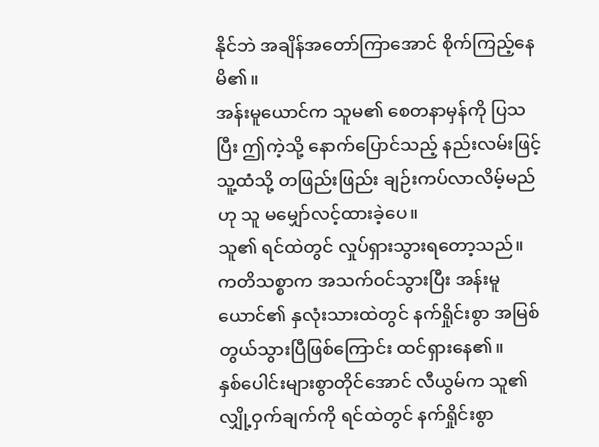နိုင်ဘဲ အချိန်အတော်ကြာအောင် စိုက်ကြည့်နေမိ၏။
အန်းမူယောင်က သူမ၏ စေတနာမှန်ကို ပြသပြီး ဤကဲ့သို့ နောက်ပြောင်သည့် နည်းလမ်းဖြင့် သူ့ထံသို့ တဖြည်းဖြည်း ချဉ်းကပ်လာလိမ့်မည်ဟု သူ မမျှော်လင့်ထားခဲ့ပေ။
သူ၏ ရင်ထဲတွင် လှုပ်ရှားသွားရတော့သည်။
ကတိသစ္စာက အသက်ဝင်သွားပြီး အန်းမူယောင်၏ နှလုံးသားထဲတွင် နက်ရှိုင်းစွာ အမြစ်တွယ်သွားပြီဖြစ်ကြောင်း ထင်ရှားနေ၏။
နှစ်ပေါင်းများစွာတိုင်အောင် လီယွမ်က သူ၏ လျှို့ဝှက်ချက်ကို ရင်ထဲတွင် နက်ရှိုင်းစွာ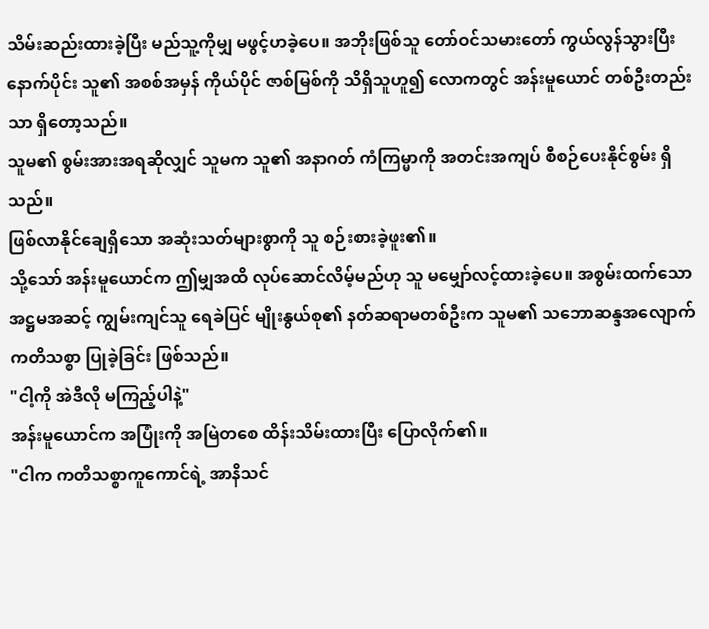သိမ်းဆည်းထားခဲ့ပြီး မည်သူ့ကိုမျှ မဖွင့်ဟခဲ့ပေ။ အဘိုးဖြစ်သူ တော်ဝင်သမားတော် ကွယ်လွန်သွားပြီးနောက်ပိုင်း သူ၏ အစစ်အမှန် ကိုယ်ပိုင် ဇာစ်မြစ်ကို သိရှိသူဟူ၍ လောကတွင် အန်းမူယောင် တစ်ဦးတည်းသာ ရှိတော့သည်။
သူမ၏ စွမ်းအားအရဆိုလျှင် သူမက သူ၏ အနာဂတ် ကံကြမ္မာကို အတင်းအကျပ် စီစဉ်ပေးနိုင်စွမ်း ရှိသည်။
ဖြစ်လာနိုင်ချေရှိသော အဆုံးသတ်များစွာကို သူ စဉ်းစားခဲ့ဖူး၏။
သို့သော် အန်းမူယောင်က ဤမျှအထိ လုပ်ဆောင်လိမ့်မည်ဟု သူ မမျှော်လင့်ထားခဲ့ပေ။ အစွမ်းထက်သော အဋ္ဌမအဆင့် ကျွမ်းကျင်သူ ရေခဲပြင် မျိုးနွယ်စု၏ နတ်ဆရာမတစ်ဦးက သူမ၏ သဘောဆန္ဒအလျောက် ကတိသစ္စာ ပြုခဲ့ခြင်း ဖြစ်သည်။
"ငါ့ကို အဲဒီလို မကြည့်ပါနဲ့"
အန်းမူယောင်က အပြုံးကို အမြဲတစေ ထိန်းသိမ်းထားပြီး ပြောလိုက်၏။
"ငါက ကတိသစ္စာကူကောင်ရဲ့ အာနိသင်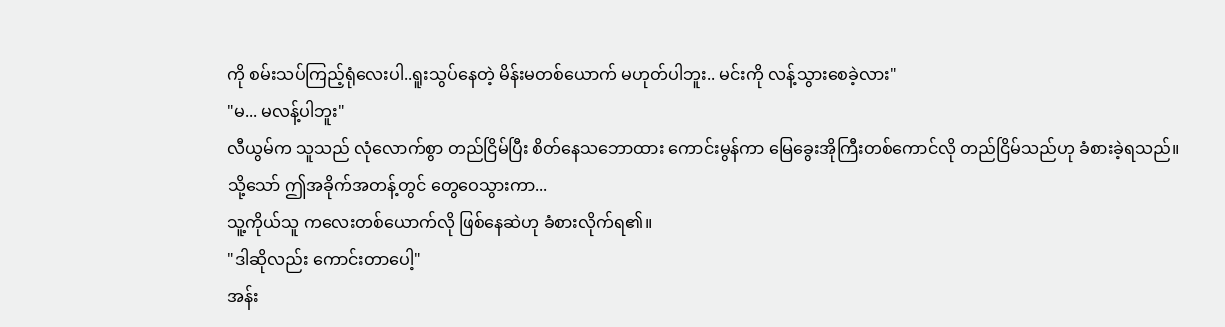ကို စမ်းသပ်ကြည့်ရုံလေးပါ..ရူးသွပ်နေတဲ့ မိန်းမတစ်ယောက် မဟုတ်ပါဘူး.. မင်းကို လန့်သွားစေခဲ့လား"
"မ... မလန့်ပါဘူး"
လီယွမ်က သူသည် လုံလောက်စွာ တည်ငြိမ်ပြီး စိတ်နေသဘောထား ကောင်းမွန်ကာ မြေခွေးအိုကြီးတစ်ကောင်လို တည်ငြိမ်သည်ဟု ခံစားခဲ့ရသည်။
သို့သော် ဤအခိုက်အတန့်တွင် တွေဝေသွားကာ...
သူ့ကိုယ်သူ ကလေးတစ်ယောက်လို ဖြစ်နေဆဲဟု ခံစားလိုက်ရ၏။
"ဒါဆိုလည်း ကောင်းတာပေါ့"
အန်း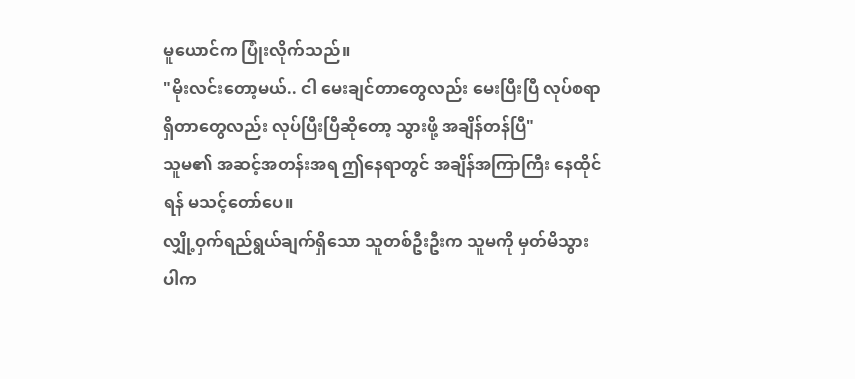မူယောင်က ပြုံးလိုက်သည်။
"မိုးလင်းတော့မယ်.. ငါ မေးချင်တာတွေလည်း မေးပြီးပြီ လုပ်စရာရှိတာတွေလည်း လုပ်ပြီးပြီဆိုတော့ သွားဖို့ အချိန်တန်ပြီ"
သူမ၏ အဆင့်အတန်းအရ ဤနေရာတွင် အချိန်အကြာကြီး နေထိုင်ရန် မသင့်တော်ပေ။
လျှို့ဝှက်ရည်ရွယ်ချက်ရှိသော သူတစ်ဦးဦးက သူမကို မှတ်မိသွားပါက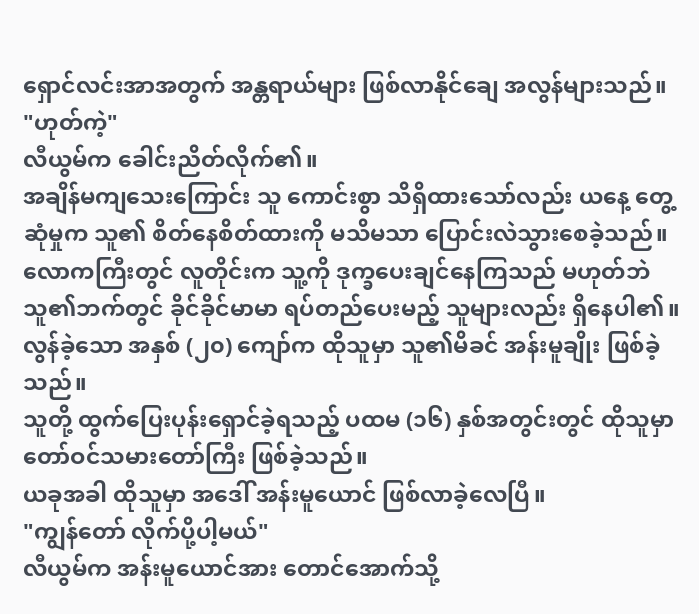ရှောင်လင်းအာအတွက် အန္တရာယ်များ ဖြစ်လာနိုင်ချေ အလွန်များသည်။
"ဟုတ်ကဲ့"
လီယွမ်က ခေါင်းညိတ်လိုက်၏။
အချိန်မကျသေးကြောင်း သူ ကောင်းစွာ သိရှိထားသော်လည်း ယနေ့ တွေ့ဆုံမှုက သူ၏ စိတ်နေစိတ်ထားကို မသိမသာ ပြောင်းလဲသွားစေခဲ့သည်။
လောကကြီးတွင် လူတိုင်းက သူ့ကို ဒုက္ခပေးချင်နေကြသည် မဟုတ်ဘဲ သူ၏ဘက်တွင် ခိုင်ခိုင်မာမာ ရပ်တည်ပေးမည့် သူများလည်း ရှိနေပါ၏။
လွန်ခဲ့သော အနှစ် (၂၀) ကျော်က ထိုသူမှာ သူ၏မိခင် အန်းမူချိုး ဖြစ်ခဲ့သည်။
သူတို့ ထွက်ပြေးပုန်းရှောင်ခဲ့ရသည့် ပထမ (၁၆) နှစ်အတွင်းတွင် ထိုသူမှာ တော်ဝင်သမားတော်ကြီး ဖြစ်ခဲ့သည်။
ယခုအခါ ထိုသူမှာ အဒေါ် အန်းမူယောင် ဖြစ်လာခဲ့လေပြီ။
"ကျွန်တော် လိုက်ပို့ပါ့မယ်"
လီယွမ်က အန်းမူယောင်အား တောင်အောက်သို့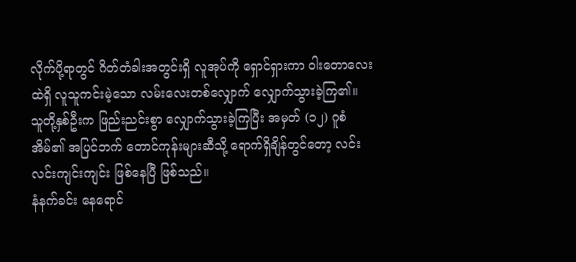လိုက်ပို့ရာတွင် ဂိတ်တံခါးအတွင်းရှိ လူအုပ်ကို ရှောင်ရှားကာ ဝါးတောလေးထဲရှိ လူသူကင်းမဲ့သော လမ်းလေးတစ်လျှောက် လျှောက်သွားခဲ့ကြ၏။
သူတို့နှစ်ဦးက ဖြည်းညင်းစွာ လျှောက်သွားခဲ့ကြပြီး အမှတ် (၁၂) ဂူစံအိမ်၏ အပြင်ဘက် တောင်ကုန်းများဆီသို့ ရောက်ရှိချိန်တွင်တော့ လင်းလင်းကျင်းကျင်း ဖြစ်နေပြီ ဖြစ်သည်။
နံနက်ခင်း နေရောင်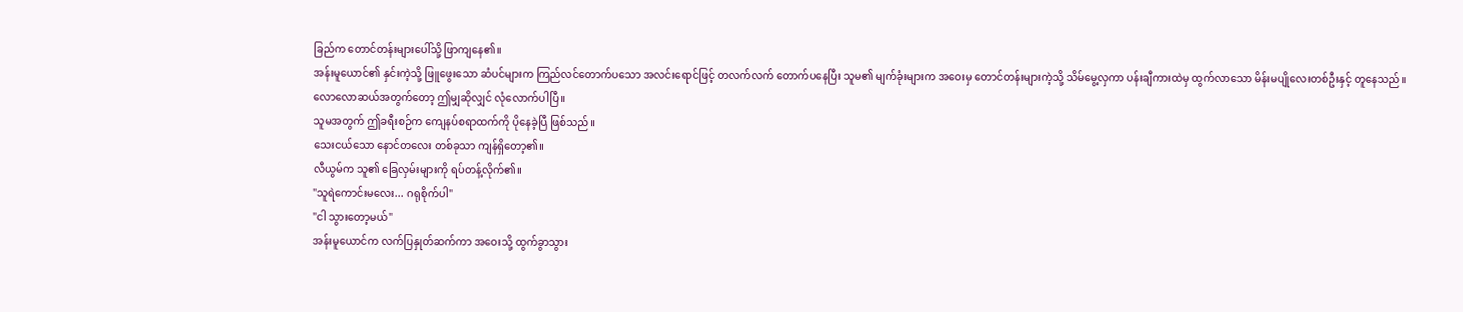ခြည်က တောင်တန်းများပေါ်သို့ ဖြာကျနေ၏။
အန်းမူယောင်၏ နှင်းကဲ့သို့ ဖြူဖွေးသော ဆံပင်များက ကြည်လင်တောက်ပသော အလင်းရောင်ဖြင့် တလက်လက် တောက်ပနေပြီး သူမ၏ မျက်ခုံးများက အဝေးမှ တောင်တန်းများကဲ့သို့ သိမ်မွေ့လှကာ ပန်းချီကားထဲမှ ထွက်လာသော မိန်းမပျိုလေးတစ်ဦးနှင့် တူနေသည်။
လောလောဆယ်အတွက်တော့ ဤမျှဆိုလျှင် လုံလောက်ပါပြီ။
သူမအတွက် ဤခရီးစဉ်က ကျေနပ်စရာထက်ကို ပိုနေခဲ့ပြီ ဖြစ်သည်။
သေးငယ်သော နောင်တလေး တစ်ခုသာ ကျန်ရှိတော့၏။
လီယွမ်က သူ၏ ခြေလှမ်းများကို ရပ်တန့်လိုက်၏။
"သူရဲကောင်းမလေး... ဂရုစိုက်ပါ"
"ငါ သွားတော့မယ်"
အန်းမူယောင်က လက်ပြနှုတ်ဆက်ကာ အဝေးသို့ ထွက်ခွာသွား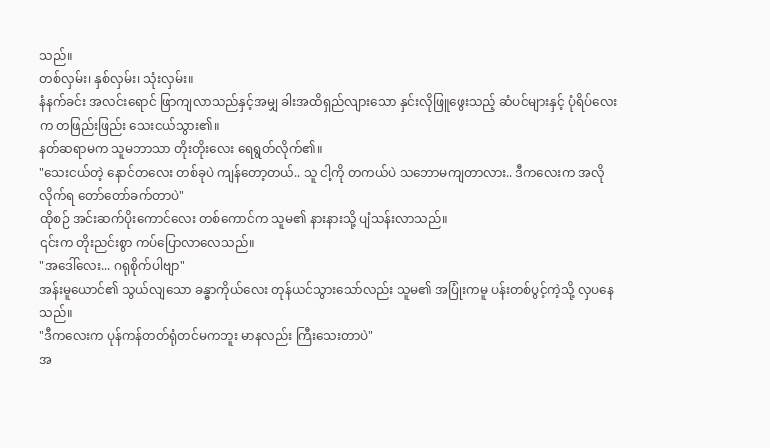သည်။
တစ်လှမ်း၊ နှစ်လှမ်း၊ သုံးလှမ်း။
နံနက်ခင်း အလင်းရောင် ဖြာကျလာသည်နှင့်အမျှ ခါးအထိရှည်လျားသော နှင်းလိုဖြူဖွေးသည့် ဆံပင်များနှင့် ပုံရိပ်လေးက တဖြည်းဖြည်း သေးငယ်သွား၏။
နတ်ဆရာမက သူမဘာသာ တိုးတိုးလေး ရေရွတ်လိုက်၏။
"သေးငယ်တဲ့ နောင်တလေး တစ်ခုပဲ ကျန်တော့တယ်.. သူ ငါ့ကို တကယ်ပဲ သဘောမကျတာလား.. ဒီကလေးက အလိုလိုက်ရ တော်တော်ခက်တာပဲ"
ထိုစဉ် အင်းဆက်ပိုးကောင်လေး တစ်ကောင်က သူမ၏ နားနားသို့ ပျံသန်းလာသည်။
၎င်းက တိုးညင်းစွာ ကပ်ပြောလာလေသည်။
"အဒေါ်လေး... ဂရုစိုက်ပါဗျာ"
အန်းမူယောင်၏ သွယ်လျသော ခန္ဓာကိုယ်လေး တုန်ယင်သွားသော်လည်း သူမ၏ အပြုံးကမူ ပန်းတစ်ပွင့်ကဲ့သို့ လှပနေသည်။
"ဒီကလေးက ပုန်ကန်တတ်ရုံတင်မကဘူး မာနလည်း ကြီးသေးတာပဲ"
အ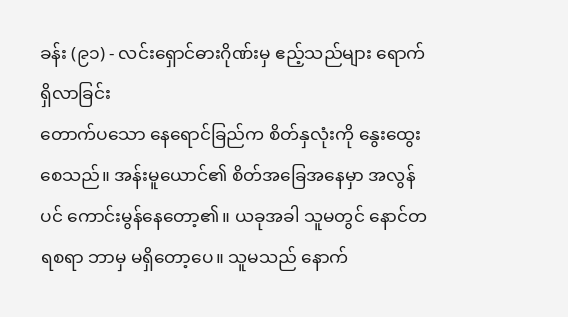ခန်း (၉၁) - လင်းရှောင်ဓားဂိုဏ်းမှ ဧည့်သည်များ ရောက်ရှိလာခြင်း
တောက်ပသော နေရောင်ခြည်က စိတ်နှလုံးကို နွေးထွေးစေသည်။ အန်းမူယောင်၏ စိတ်အခြေအနေမှာ အလွန်ပင် ကောင်းမွန်နေတော့၏။ ယခုအခါ သူမတွင် နောင်တရစရာ ဘာမှ မရှိတော့ပေ။ သူမသည် နောက်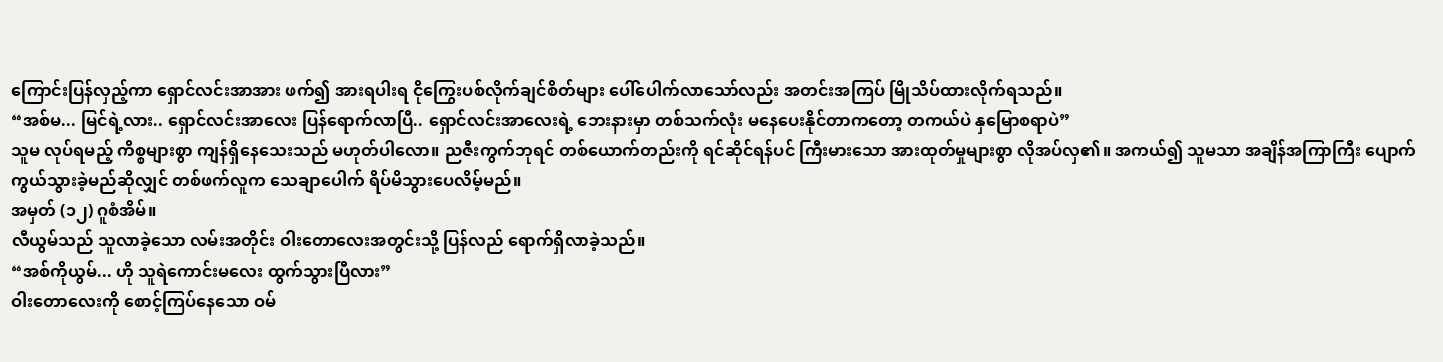ကြောင်းပြန်လှည့်ကာ ရှောင်လင်းအာအား ဖက်၍ အားရပါးရ ငိုကြွေးပစ်လိုက်ချင်စိတ်များ ပေါ်ပေါက်လာသော်လည်း အတင်းအကြပ် မြိုသိပ်ထားလိုက်ရသည်။
“အစ်မ... မြင်ရဲ့လား.. ရှောင်လင်းအာလေး ပြန်ရောက်လာပြီ.. ရှောင်လင်းအာလေးရဲ့ ဘေးနားမှာ တစ်သက်လုံး မနေပေးနိုင်တာကတော့ တကယ်ပဲ နှမြောစရာပဲ”
သူမ လုပ်ရမည့် ကိစ္စများစွာ ကျန်ရှိနေသေးသည် မဟုတ်ပါလော။ ညဇီးကွက်ဘုရင် တစ်ယောက်တည်းကို ရင်ဆိုင်ရန်ပင် ကြီးမားသော အားထုတ်မှုများစွာ လိုအပ်လှ၏။ အကယ်၍ သူမသာ အချိန်အကြာကြီး ပျောက်ကွယ်သွားခဲ့မည်ဆိုလျှင် တစ်ဖက်လူက သေချာပေါက် ရိပ်မိသွားပေလိမ့်မည်။
အမှတ် (၁၂) ဂူစံအိမ်။
လီယွမ်သည် သူလာခဲ့သော လမ်းအတိုင်း ဝါးတောလေးအတွင်းသို့ ပြန်လည် ရောက်ရှိလာခဲ့သည်။
“အစ်ကိုယွမ်... ဟို သူရဲကောင်းမလေး ထွက်သွားပြီလား”
ဝါးတောလေးကို စောင့်ကြပ်နေသော ဝမ်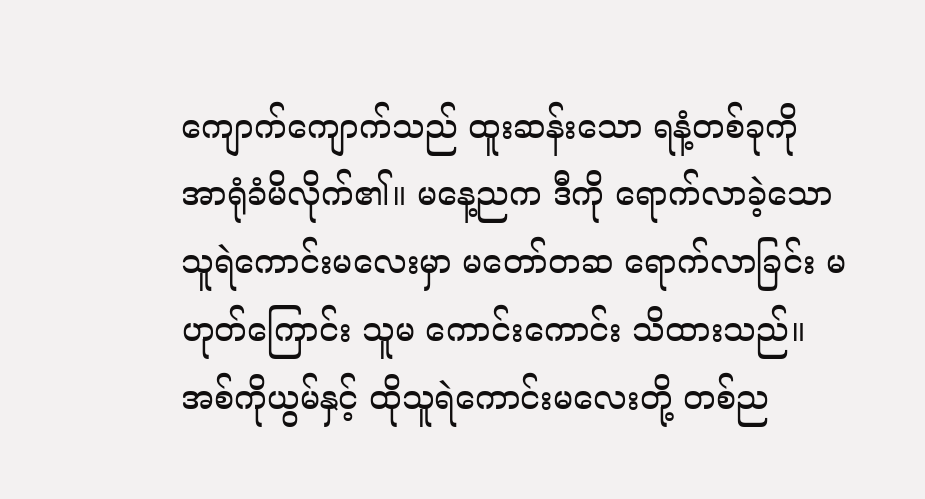ကျောက်ကျောက်သည် ထူးဆန်းသော ရနံ့တစ်ခုကို အာရုံခံမိလိုက်၏။ မနေ့ညက ဒီကို ရောက်လာခဲ့သော သူရဲကောင်းမလေးမှာ မတော်တဆ ရောက်လာခြင်း မဟုတ်ကြောင်း သူမ ကောင်းကောင်း သိထားသည်။
အစ်ကိုယွမ်နှင့် ထိုသူရဲကောင်းမလေးတို့ တစ်ည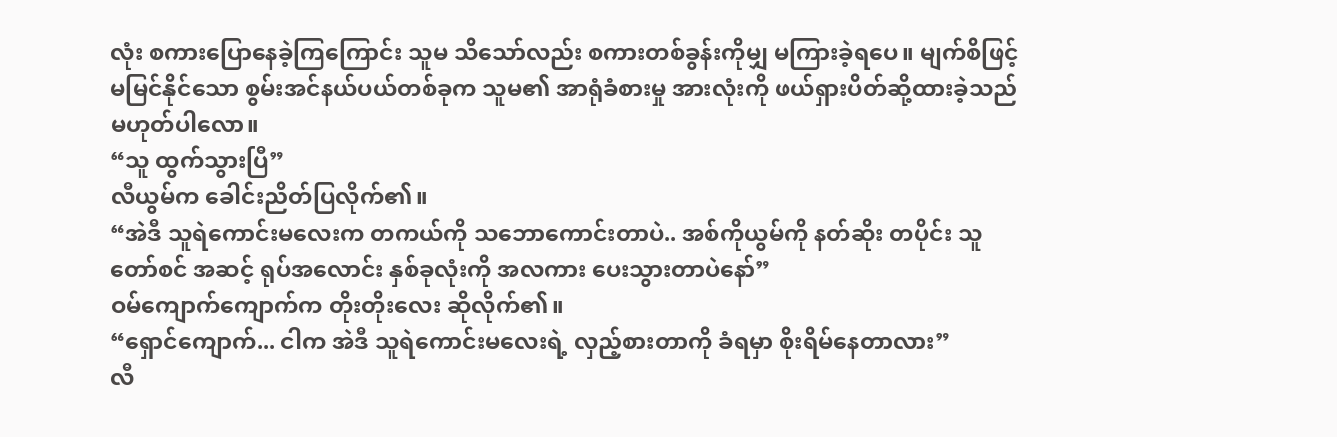လုံး စကားပြောနေခဲ့ကြကြောင်း သူမ သိသော်လည်း စကားတစ်ခွန်းကိုမျှ မကြားခဲ့ရပေ။ မျက်စိဖြင့် မမြင်နိုင်သော စွမ်းအင်နယ်ပယ်တစ်ခုက သူမ၏ အာရုံခံစားမှု အားလုံးကို ဖယ်ရှားပိတ်ဆို့ထားခဲ့သည် မဟုတ်ပါလော။
“သူ ထွက်သွားပြီ”
လီယွမ်က ခေါင်းညိတ်ပြလိုက်၏။
“အဲဒီ သူရဲကောင်းမလေးက တကယ်ကို သဘောကောင်းတာပဲ.. အစ်ကိုယွမ်ကို နတ်ဆိုး တပိုင်း သူတော်စင် အဆင့် ရုပ်အလောင်း နှစ်ခုလုံးကို အလကား ပေးသွားတာပဲနော်”
ဝမ်ကျောက်ကျောက်က တိုးတိုးလေး ဆိုလိုက်၏။
“ရှောင်ကျောက်... ငါက အဲဒီ သူရဲကောင်းမလေးရဲ့ လှည့်စားတာကို ခံရမှာ စိုးရိမ်နေတာလား”
လီ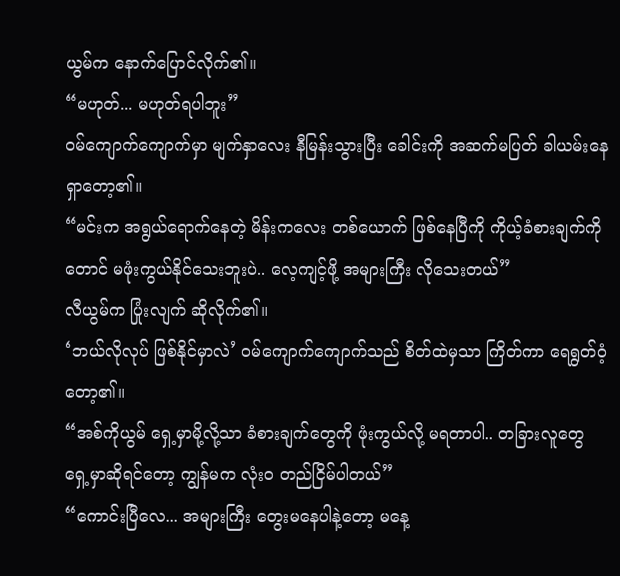ယွမ်က နောက်ပြောင်လိုက်၏။
“မဟုတ်... မဟုတ်ရပါဘူး”
ဝမ်ကျောက်ကျောက်မှာ မျက်နှာလေး နီမြန်းသွားပြီး ခေါင်းကို အဆက်မပြတ် ခါယမ်းနေရှာတော့၏။
“မင်းက အရွယ်ရောက်နေတဲ့ မိန်းကလေး တစ်ယောက် ဖြစ်နေပြီကို ကိုယ့်ခံစားချက်ကိုတောင် မဖုံးကွယ်နိုင်သေးဘူးပဲ.. လေ့ကျင့်ဖို့ အများကြီး လိုသေးတယ်”
လီယွမ်က ပြုံးလျက် ဆိုလိုက်၏။
‘ဘယ်လိုလုပ် ဖြစ်နိုင်မှာလဲ’ ဝမ်ကျောက်ကျောက်သည် စိတ်ထဲမှသာ ကြိတ်ကာ ရေရွတ်ဝံ့တော့၏။
“အစ်ကိုယွမ် ရှေ့မှာမို့လို့သာ ခံစားချက်တွေကို ဖုံးကွယ်လို့ မရတာပါ.. တခြားလူတွေ ရှေ့မှာဆိုရင်တော့ ကျွန်မက လုံးဝ တည်ငြိမ်ပါတယ်”
“ကောင်းပြီလေ... အများကြီး တွေးမနေပါနဲ့တော့ မနေ့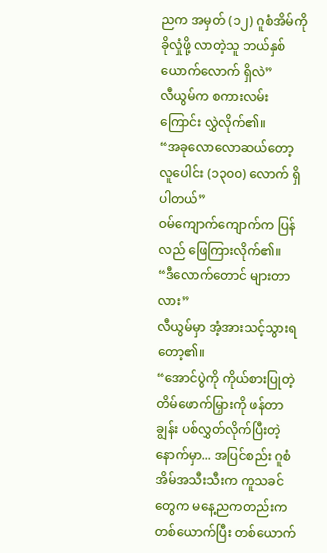ညက အမှတ် (၁၂) ဂူစံအိမ်ကို ခိုလှုံဖို့ လာတဲ့သူ ဘယ်နှစ်ယောက်လောက် ရှိလဲ”
လီယွမ်က စကားလမ်းကြောင်း လွှဲလိုက်၏။
“အခုလောလောဆယ်တော့ လူပေါင်း (၁၃၀၀) လောက် ရှိပါတယ်”
ဝမ်ကျောက်ကျောက်က ပြန်လည် ဖြေကြားလိုက်၏။
“ဒီလောက်တောင် များတာလား”
လီယွမ်မှာ အံ့အားသင့်သွားရတော့၏။
“အောင်ပွဲကို ကိုယ်စားပြုတဲ့ တိမ်ဖောက်မြှားကို ဖန်တာချွန်း ပစ်လွှတ်လိုက်ပြီးတဲ့နောက်မှာ... အပြင်စည်း ဂူစံအိမ်အသီးသီးက ကူသခင်တွေက မနေ့ညကတည်းက တစ်ယောက်ပြီး တစ်ယောက်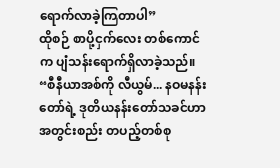ရောက်လာခဲ့ကြတာပါ”
ထိုစဉ် စာပို့ငှက်လေး တစ်ကောင်က ပျံသန်းရောက်ရှိလာခဲ့သည်။
“စီနီယာအစ်ကို လီယွမ်... နဝမနန်းတော်ရဲ့ ဒုတိယနန်းတော်သခင်ဟာ အတွင်းစည်း တပည့်တစ်စု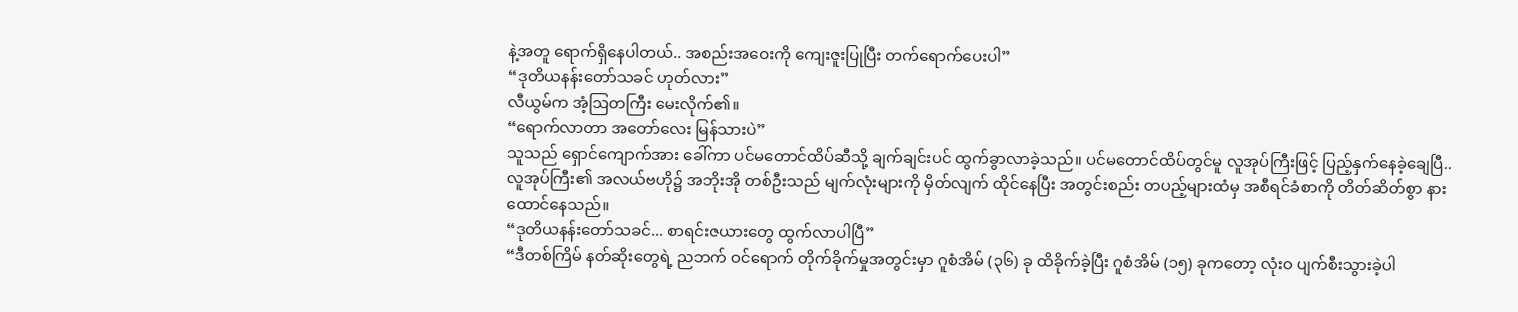နဲ့အတူ ရောက်ရှိနေပါတယ်.. အစည်းအဝေးကို ကျေးဇူးပြုပြီး တက်ရောက်ပေးပါ”
“ဒုတိယနန်းတော်သခင် ဟုတ်လား”
လီယွမ်က အံ့ဩတကြီး မေးလိုက်၏။
“ရောက်လာတာ အတော်လေး မြန်သားပဲ”
သူသည် ရှောင်ကျောက်အား ခေါ်ကာ ပင်မတောင်ထိပ်ဆီသို့ ချက်ချင်းပင် ထွက်ခွာလာခဲ့သည်။ ပင်မတောင်ထိပ်တွင်မူ လူအုပ်ကြီးဖြင့် ပြည့်နှက်နေခဲ့ချေပြီ.. လူအုပ်ကြီး၏ အလယ်ဗဟို၌ အဘိုးအို တစ်ဦးသည် မျက်လုံးများကို မှိတ်လျက် ထိုင်နေပြီး အတွင်းစည်း တပည့်များထံမှ အစီရင်ခံစာကို တိတ်ဆိတ်စွာ နားထောင်နေသည်။
“ဒုတိယနန်းတော်သခင်... စာရင်းဇယားတွေ ထွက်လာပါပြီ”
“ဒီတစ်ကြိမ် နတ်ဆိုးတွေရဲ့ ညဘက် ဝင်ရောက် တိုက်ခိုက်မှုအတွင်းမှာ ဂူစံအိမ် (၃၆) ခု ထိခိုက်ခဲ့ပြီး ဂူစံအိမ် (၁၅) ခုကတော့ လုံးဝ ပျက်စီးသွားခဲ့ပါ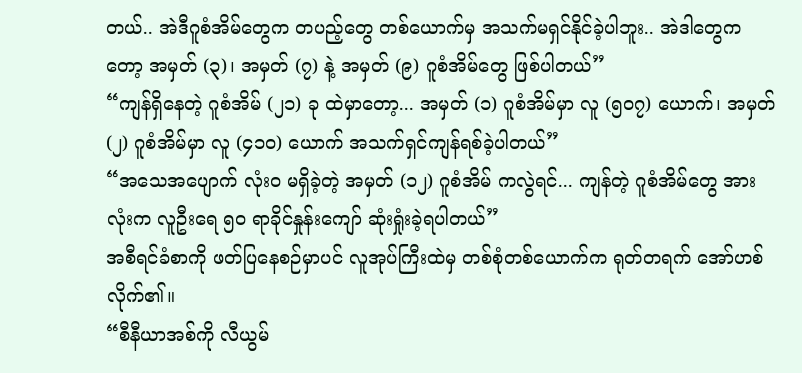တယ်.. အဲဒီဂူစံအိမ်တွေက တပည့်တွေ တစ်ယောက်မှ အသက်မရှင်နိုင်ခဲ့ပါဘူး.. အဲဒါတွေကတော့ အမှတ် (၃)၊ အမှတ် (၇) နဲ့ အမှတ် (၉) ဂူစံအိမ်တွေ ဖြစ်ပါတယ်”
“ကျန်ရှိနေတဲ့ ဂူစံအိမ် (၂၁) ခု ထဲမှာတော့... အမှတ် (၁) ဂူစံအိမ်မှာ လူ (၅၀၇) ယောက်၊ အမှတ် (၂) ဂူစံအိမ်မှာ လူ (၄၁၀) ယောက် အသက်ရှင်ကျန်ရစ်ခဲ့ပါတယ်”
“အသေအပျောက် လုံးဝ မရှိခဲ့တဲ့ အမှတ် (၁၂) ဂူစံအိမ် ကလွဲရင်... ကျန်တဲ့ ဂူစံအိမ်တွေ အားလုံးက လူဦးရေ ၅၀ ရာခိုင်နှုန်းကျော် ဆုံးရှုံးခဲ့ရပါတယ်”
အစီရင်ခံစာကို ဖတ်ပြနေစဉ်မှာပင် လူအုပ်ကြီးထဲမှ တစ်စုံတစ်ယောက်က ရုတ်တရက် အော်ဟစ်လိုက်၏။
“စီနီယာအစ်ကို လီယွမ်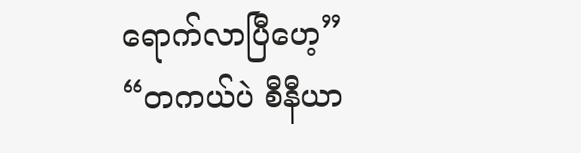ရောက်လာပြီဟေ့”
“တကယ်ပဲ စီနီယာ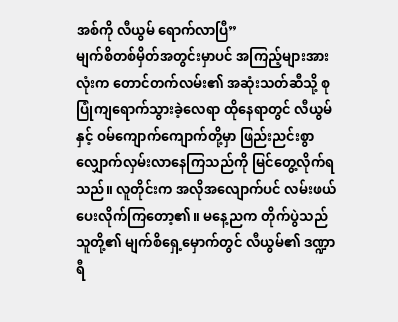အစ်ကို လီယွမ် ရောက်လာပြီ”
မျက်စိတစ်မှိတ်အတွင်းမှာပင် အကြည့်များအားလုံးက တောင်တက်လမ်း၏ အဆုံးသတ်ဆီသို့ စုပြုံကျရောက်သွားခဲ့လေရာ ထိုနေရာတွင် လီယွမ်နှင့် ဝမ်ကျောက်ကျောက်တို့မှာ ဖြည်းညင်းစွာ လျှောက်လှမ်းလာနေကြသည်ကို မြင်တွေ့လိုက်ရသည်။ လူတိုင်းက အလိုအလျောက်ပင် လမ်းဖယ်ပေးလိုက်ကြတော့၏။ မနေ့ညက တိုက်ပွဲသည် သူတို့၏ မျက်စိရှေ့မှောက်တွင် လီယွမ်၏ ဒဏ္ဍာရီ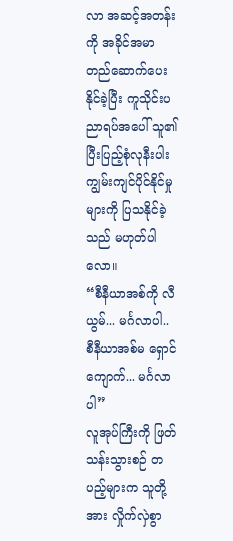လာ အဆင့်အတန်းကို အခိုင်အမာ တည်ဆောက်ပေးနိုင်ခဲ့ပြီး ကူသိုင်းပညာရပ်အပေါ် သူ၏ ပြီးပြည့်စုံလုနီးပါး ကျွမ်းကျင်ပိုင်နိုင်မှုများကို ပြသနိုင်ခဲ့သည် မဟုတ်ပါလော။
“စီနီယာအစ်ကို လီယွမ်... မင်္ဂလာပါ.. စီနီယာအစ်မ ရှောင်ကျောက်... မင်္ဂလာပါ”
လူအုပ်ကြီးကို ဖြတ်သန်းသွားစဉ် တပည့်များက သူတို့အား လှိုက်လှဲစွာ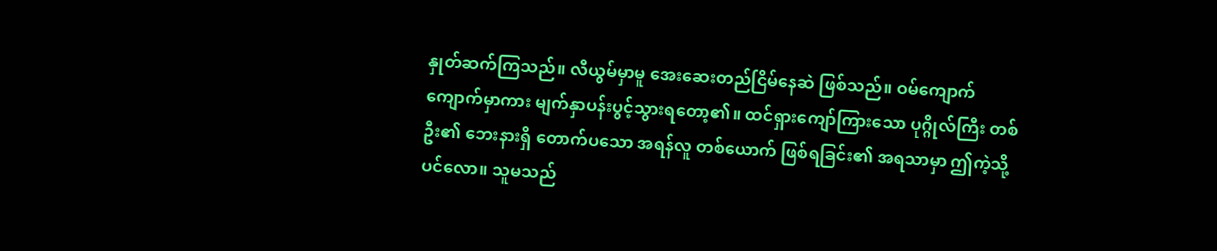နှုတ်ဆက်ကြသည်။ လီယွမ်မှာမူ အေးဆေးတည်ငြိမ်နေဆဲ ဖြစ်သည်။ ဝမ်ကျောက်ကျောက်မှာကား မျက်နှာပန်းပွင့်သွားရတော့၏။ ထင်ရှားကျော်ကြားသော ပုဂ္ဂိုလ်ကြီး တစ်ဦး၏ ဘေးနားရှိ တောက်ပသော အရန်လူ တစ်ယောက် ဖြစ်ရခြင်း၏ အရသာမှာ ဤကဲ့သို့ပင်လော။ သူမသည်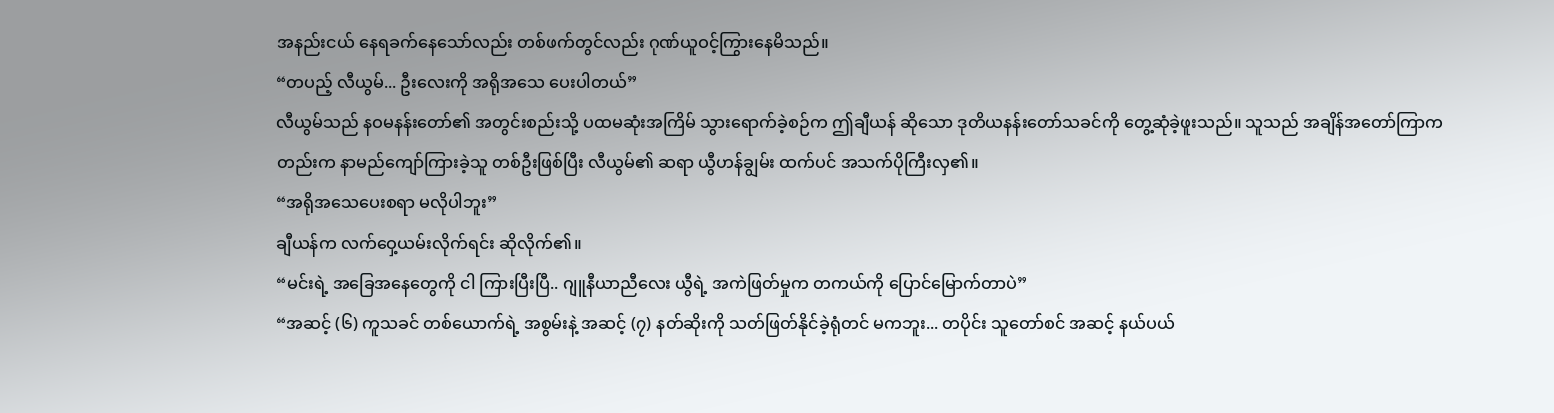အနည်းငယ် နေရခက်နေသော်လည်း တစ်ဖက်တွင်လည်း ဂုဏ်ယူဝင့်ကြွားနေမိသည်။
“တပည့် လီယွမ်... ဦးလေးကို အရိုအသေ ပေးပါတယ်”
လီယွမ်သည် နဝမနန်းတော်၏ အတွင်းစည်းသို့ ပထမဆုံးအကြိမ် သွားရောက်ခဲ့စဉ်က ဤချီယန် ဆိုသော ဒုတိယနန်းတော်သခင်ကို တွေ့ဆုံခဲ့ဖူးသည်။ သူသည် အချိန်အတော်ကြာကတည်းက နာမည်ကျော်ကြားခဲ့သူ တစ်ဦးဖြစ်ပြီး လီယွမ်၏ ဆရာ ယွီဟန်ချွမ်း ထက်ပင် အသက်ပိုကြီးလှ၏။
“အရိုအသေပေးစရာ မလိုပါဘူး”
ချီယန်က လက်ဝှေ့ယမ်းလိုက်ရင်း ဆိုလိုက်၏။
“မင်းရဲ့ အခြေအနေတွေကို ငါ ကြားပြီးပြီ.. ဂျူနီယာညီလေး ယွီရဲ့ အကဲဖြတ်မှုက တကယ်ကို ပြောင်မြောက်တာပဲ”
“အဆင့် (၆) ကူသခင် တစ်ယောက်ရဲ့ အစွမ်းနဲ့ အဆင့် (၇) နတ်ဆိုးကို သတ်ဖြတ်နိုင်ခဲ့ရုံတင် မကဘူး... တပိုင်း သူတော်စင် အဆင့် နယ်ပယ်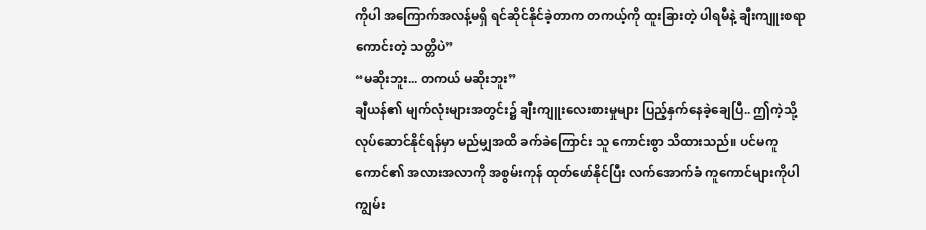ကိုပါ အကြောက်အလန့်မရှိ ရင်ဆိုင်နိုင်ခဲ့တာက တကယ့်ကို ထူးခြားတဲ့ ပါရမီနဲ့ ချီးကျူးစရာကောင်းတဲ့ သတ္တိပဲ”
“မဆိုးဘူး... တကယ် မဆိုးဘူး”
ချီယန်၏ မျက်လုံးများအတွင်း၌ ချီးကျူးလေးစားမှုများ ပြည့်နှက်နေခဲ့ချေပြီ.. ဤကဲ့သို့ လုပ်ဆောင်နိုင်ရန်မှာ မည်မျှအထိ ခက်ခဲကြောင်း သူ ကောင်းစွာ သိထားသည်။ ပင်မကူကောင်၏ အလားအလာကို အစွမ်းကုန် ထုတ်ဖော်နိုင်ပြီး လက်အောက်ခံ ကူကောင်များကိုပါ ကျွမ်း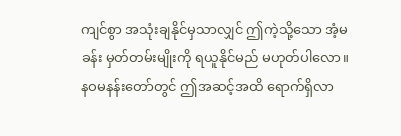ကျင်စွာ အသုံးချနိုင်မှသာလျှင် ဤကဲ့သို့သော အံ့မခန်း မှတ်တမ်းမျိုးကို ရယူနိုင်မည် မဟုတ်ပါလော။ နဝမနန်းတော်တွင် ဤအဆင့်အထိ ရောက်ရှိလာ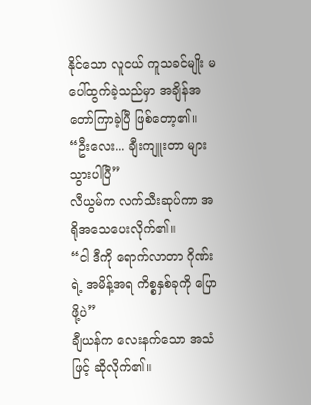နိုင်သော လူငယ် ကူသခင်မျိုး မပေါ်ထွက်ခဲ့သည်မှာ အချိန်အတော်ကြာခဲ့ပြီ ဖြစ်တော့၏။
“ဦးလေး... ချီးကျူးတာ များသွားပါပြီ”
လီယွမ်က လက်သီးဆုပ်ကာ အရိုအသေပေးလိုက်၏။
“ငါ ဒီကို ရောက်လာတာ ဂိုဏ်းရဲ့ အမိန့်အရ ကိစ္စနှစ်ခုကို ပြောဖို့ပဲ”
ချီယန်က လေးနက်သော အသံဖြင့် ဆိုလိုက်၏။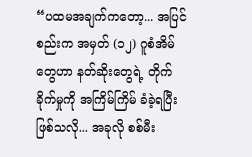“ပထမအချက်ကတော့... အပြင်စည်းက အမှတ် (၁၂) ဂူစံအိမ်တွေဟာ နတ်ဆိုးတွေရဲ့ တိုက်ခိုက်မှုကို အကြိမ်ကြိမ် ခံခဲ့ရပြီး ဖြစ်သလို... အခုလို စစ်မီး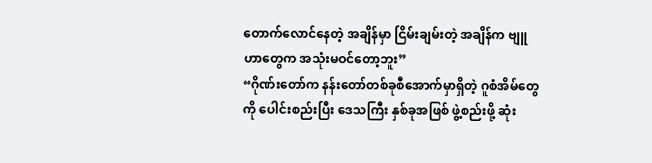တောက်လောင်နေတဲ့ အချိန်မှာ ငြိမ်းချမ်းတဲ့ အချိန်က ဗျူဟာတွေက အသုံးမဝင်တော့ဘူး”
“ဂိုဏ်းတော်က နန်းတော်တစ်ခုစီအောက်မှာရှိတဲ့ ဂူစံအိမ်တွေကို ပေါင်းစည်းပြီး ဒေသကြီး နှစ်ခုအဖြစ် ဖွဲ့စည်းဖို့ ဆုံး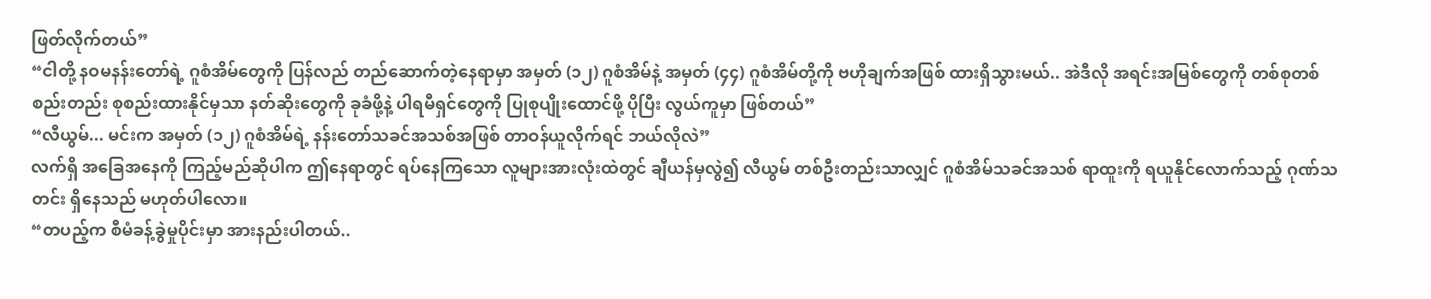ဖြတ်လိုက်တယ်”
“ငါတို့ နဝမနန်းတော်ရဲ့ ဂူစံအိမ်တွေကို ပြန်လည် တည်ဆောက်တဲ့နေရာမှာ အမှတ် (၁၂) ဂူစံအိမ်နဲ့ အမှတ် (၄၄) ဂူစံအိမ်တို့ကို ဗဟိုချက်အဖြစ် ထားရှိသွားမယ်.. အဲဒီလို အရင်းအမြစ်တွေကို တစ်စုတစ်စည်းတည်း စုစည်းထားနိုင်မှသာ နတ်ဆိုးတွေကို ခုခံဖို့နဲ့ ပါရမီရှင်တွေကို ပြုစုပျိုးထောင်ဖို့ ပိုပြီး လွယ်ကူမှာ ဖြစ်တယ်”
“လီယွမ်... မင်းက အမှတ် (၁၂) ဂူစံအိမ်ရဲ့ နန်းတော်သခင်အသစ်အဖြစ် တာဝန်ယူလိုက်ရင် ဘယ်လိုလဲ”
လက်ရှိ အခြေအနေကို ကြည့်မည်ဆိုပါက ဤနေရာတွင် ရပ်နေကြသော လူများအားလုံးထဲတွင် ချီယန်မှလွဲ၍ လီယွမ် တစ်ဦးတည်းသာလျှင် ဂူစံအိမ်သခင်အသစ် ရာထူးကို ရယူနိုင်လောက်သည့် ဂုဏ်သတင်း ရှိနေသည် မဟုတ်ပါလော။
“တပည့်က စီမံခန့်ခွဲမှုပိုင်းမှာ အားနည်းပါတယ်..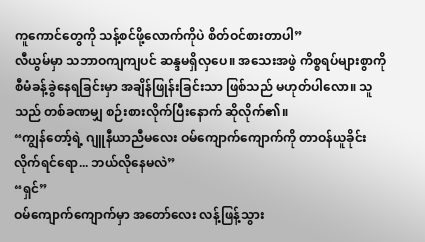ကူကောင်တွေကို သန့်စင်ဖို့လောက်ကိုပဲ စိတ်ဝင်စားတာပါ”
လီယွမ်မှာ သဘာဝကျကျပင် ဆန္ဒမရှိလှပေ။ အသေးအဖွဲ ကိစ္စရပ်များစွာကို စီမံခန့်ခွဲနေရခြင်းမှာ အချိန်ဖြုန်းခြင်းသာ ဖြစ်သည် မဟုတ်ပါလော။ သူသည် တစ်ခဏမျှ စဉ်းစားလိုက်ပြီးနောက် ဆိုလိုက်၏။
“ကျွန်တော့်ရဲ့ ဂျူနီယာညီမလေး ဝမ်ကျောက်ကျောက်ကို တာဝန်ယူခိုင်းလိုက်ရင်ရော... ဘယ်လိုနေမလဲ”
“ရှင်”
ဝမ်ကျောက်ကျောက်မှာ အတော်လေး လန့်ဖြန့်သွား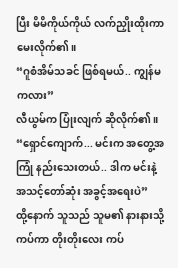ပြီး မိမိကိုယ်ကိုယ် လက်ညှိုးထိုးကာ မေးလိုက်၏။
“ဂူစံအိမ်သခင် ဖြစ်ရမယ်.. ကျွန်မကလား”
လီယွမ်က ပြုံးလျက် ဆိုလိုက်၏။
“ရှောင်ကျောက်... မင်းက အတွေ့အကြုံ နည်းသေးတယ်.. ဒါက မင်းနဲ့ အသင့်တော်ဆုံး အခွင့်အရေးပဲ”
ထို့နောက် သူသည် သူမ၏ နားနားသို့ ကပ်ကာ တိုးတိုးလေး ကပ်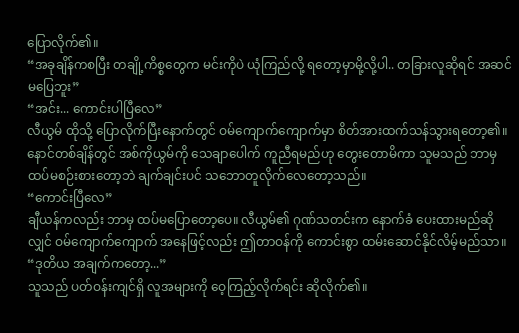ပြောလိုက်၏။
“အခုချိန်ကစပြီး တချို့ကိစ္စတွေက မင်းကိုပဲ ယုံကြည်လို့ ရတော့မှာမို့လို့ပါ.. တခြားလူဆိုရင် အဆင်မပြေဘူး”
“အင်း... ကောင်းပါပြီလေ”
လီယွမ် ထိုသို့ ပြောလိုက်ပြီးနောက်တွင် ဝမ်ကျောက်ကျောက်မှာ စိတ်အားထက်သန်သွားရတော့၏။ နောင်တစ်ချိန်တွင် အစ်ကိုယွမ်ကို သေချာပေါက် ကူညီရမည်ဟု တွေးတောမိကာ သူမသည် ဘာမှ ထပ်မစဉ်းစားတော့ဘဲ ချက်ချင်းပင် သဘောတူလိုက်လေတော့သည်။
“ကောင်းပြီလေ”
ချီယန်ကလည်း ဘာမှ ထပ်မပြောတော့ပေ။ လီယွမ်၏ ဂုဏ်သတင်းက နောက်ခံ ပေးထားမည်ဆိုလျှင် ဝမ်ကျောက်ကျောက် အနေဖြင့်လည်း ဤတာဝန်ကို ကောင်းစွာ ထမ်းဆောင်နိုင်လိမ့်မည်သာ။
“ဒုတိယ အချက်ကတော့...”
သူသည် ပတ်ဝန်းကျင်ရှိ လူအများကို ဝေ့ကြည့်လိုက်ရင်း ဆိုလိုက်၏။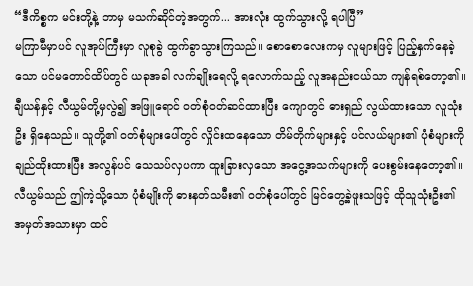“ဒီကိစ္စက မင်းတို့နဲ့ ဘာမှ မသက်ဆိုင်တဲ့အတွက်... အားလုံး ထွက်သွားလို့ ရပါပြီ”
မကြာမီမှာပင် လူအုပ်ကြီးမှာ လူစုခွဲ ထွက်ခွာသွားကြသည်။ စောစောလေးကမှ လူများဖြင့် ပြည့်နှက်နေခဲ့သော ပင်မတောင်ထိပ်တွင် ယခုအခါ လက်ချိုးရေလို့ ရလောက်သည့် လူအနည်းငယ်သာ ကျန်ရစ်တော့၏။
ချီယန်နှင့် လီယွမ်တို့မှလွဲ၍ အဖြူရောင် ဝတ်စုံဝတ်ဆင်ထားပြီး ကျောတွင် ဓားရှည် လွယ်ထားသော လူသုံးဦး ရှိနေသည်။ သူတို့၏ ဝတ်စုံများပေါ်တွင် လှိုင်းထနေသော တိမ်တိုက်များနှင့် ပင်လယ်များ၏ ပုံစံများကို ချည်ထိုးထားပြီး အလွန်ပင် သေသပ်လှပကာ ထူးခြားလှသော အငွေ့အသက်များကို ပေးစွမ်းနေတော့၏။ လီယွမ်သည် ဤကဲ့သို့သော ပုံစံမျိုးကို ဓားနတ်သမီး၏ ဝတ်စုံပေါ်တွင် မြင်တွေ့ခဲ့ဖူးသဖြင့် ထိုသူသုံးဦး၏ အမှတ်အသားမှာ ထင်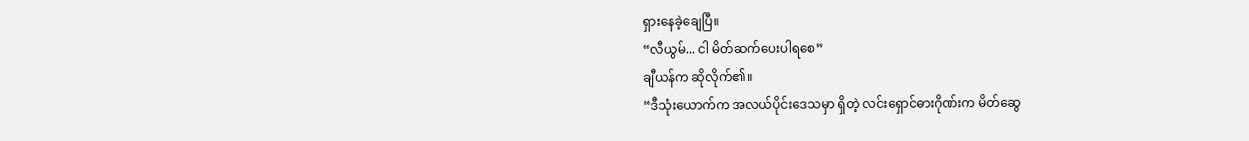ရှားနေခဲ့ချေပြီ။
“လီယွမ်... ငါ မိတ်ဆက်ပေးပါရစေ”
ချီယန်က ဆိုလိုက်၏။
“ဒီသုံးယောက်က အလယ်ပိုင်းဒေသမှာ ရှိတဲ့ လင်းရှောင်ဓားဂိုဏ်းက မိတ်ဆွေ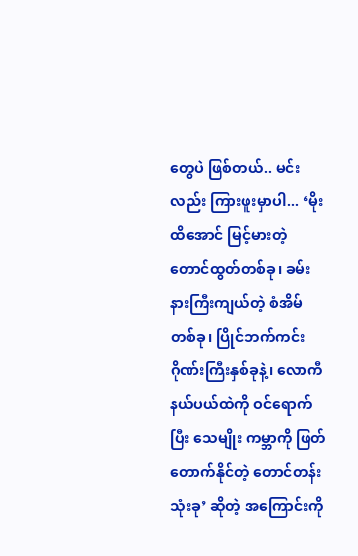တွေပဲ ဖြစ်တယ်.. မင်းလည်း ကြားဖူးမှာပါ... ‘မိုးထိအောင် မြင့်မားတဲ့ တောင်ထွတ်တစ်ခု၊ ခမ်းနားကြီးကျယ်တဲ့ စံအိမ်တစ်ခု၊ ပြိုင်ဘက်ကင်း ဂိုဏ်းကြီးနှစ်ခုနဲ့၊ လောကီနယ်ပယ်ထဲကို ဝင်ရောက်ပြီး သေမျိုး ကမ္ဘာကို ဖြတ်တောက်နိုင်တဲ့ တောင်တန်းသုံးခု’ ဆိုတဲ့ အကြောင်းကို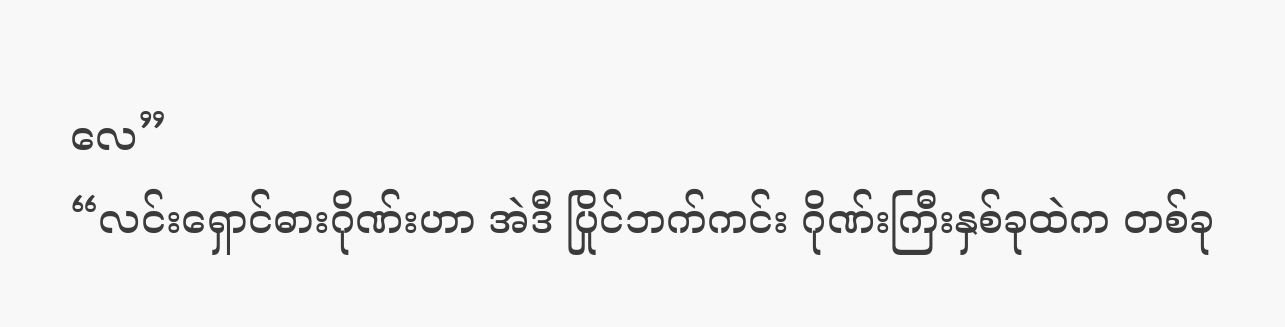လေ”
“လင်းရှောင်ဓားဂိုဏ်းဟာ အဲဒီ ပြိုင်ဘက်ကင်း ဂိုဏ်းကြီးနှစ်ခုထဲက တစ်ခု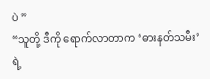ပဲ ”
“သူတို့ ဒီကို ရောက်လာတာက ‘ဓားနတ်သမီး’ ရဲ့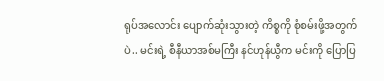ရုပ်အလောင်း ပျောက်ဆုံးသွားတဲ့ ကိစ္စကို စုံစမ်းဖို့အတွက်ပဲ.. မင်းရဲ့ စီနီယာအစ်မကြီး နင်ဟုန်ယွီက မင်းကို ပြောပြ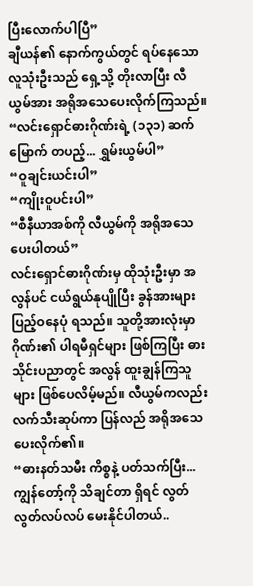ပြီးလောက်ပါပြီ”
ချီယန်၏ နောက်ကွယ်တွင် ရပ်နေသော လူသုံးဦးသည် ရှေ့သို့ တိုးလာပြီး လီယွမ်အား အရိုအသေပေးလိုက်ကြသည်။
“လင်းရှောင်ဓားဂိုဏ်းရဲ့ (၁၃၁) ဆက်မြောက် တပည့်... ရွှမ်းယွမ်ပါ”
“ဝူချင်းယင်းပါ”
“ကျိုးဝူပင်းပါ”
“စီနီယာအစ်ကို လီယွမ်ကို အရိုအသေ ပေးပါတယ်”
လင်းရှောင်ဓားဂိုဏ်းမှ ထိုသုံးဦးမှာ အလွန်ပင် ငယ်ရွယ်နုပျိုပြီး ခွန်အားများ ပြည့်ဝနေပုံ ရသည်။ သူတို့အားလုံးမှာ ဂိုဏ်း၏ ပါရမီရှင်များ ဖြစ်ကြပြီး ဓားသိုင်းပညာတွင် အလွန် ထူးချွန်ကြသူများ ဖြစ်ပေလိမ့်မည်။ လီယွမ်ကလည်း လက်သီးဆုပ်ကာ ပြန်လည် အရိုအသေပေးလိုက်၏။
“ဓားနတ်သမီး ကိစ္စနဲ့ ပတ်သက်ပြီး... ကျွန်တော့်ကို သိချင်တာ ရှိရင် လွတ်လွတ်လပ်လပ် မေးနိုင်ပါတယ်..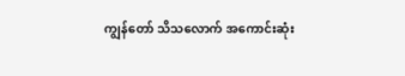ကျွန်တော် သိသလောက် အကောင်းဆုံး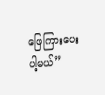ဖြေကြားပေးပါ့မယ်”